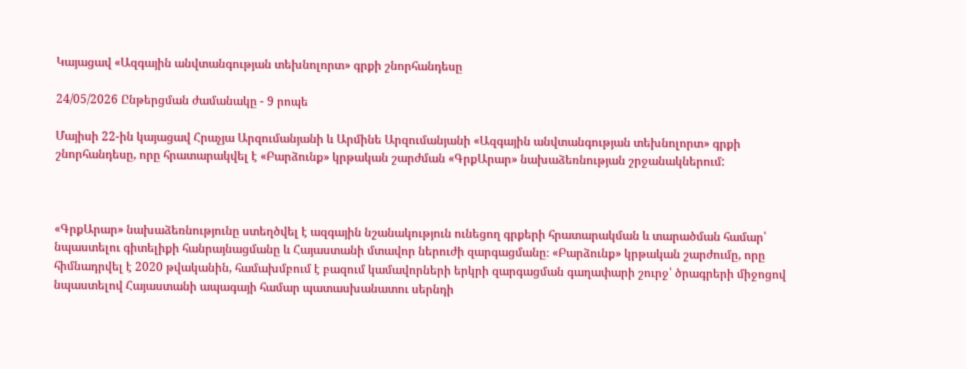Կայացավ «Ազգային անվտանգության տեխնոլորտ» գրքի շնորհանդեսը

24/05/2026 Ընթերցման ժամանակը - 9 րոպե

Մայիսի 22-ին կայացավ Հրաչյա Արզումանյանի և Արմինե Արզումանյանի «Ազգային անվտանգության տեխնոլորտ» գրքի շնորհանդեսը, որը հրատարակվել է «Բարձունք» կրթական շարժման «ԳրքԱրար» նախաձեռնության շրջանակներում:



«ԳրքԱրար» նախաձեռնությունը ստեղծվել է ազգային նշանակություն ունեցող գրքերի հրատարակման և տարածման համար՝ նպաստելու գիտելիքի հանրայնացմանը և Հայաստանի մտավոր ներուժի զարգացմանը։ «Բարձունք» կրթական շարժումը, որը հիմնադրվել է 2020 թվականին, համախմբում է բազում կամավորների երկրի զարգացման գաղափարի շուրջ՝ ծրագրերի միջոցով նպաստելով Հայաստանի ապագայի համար պատասխանատու սերնդի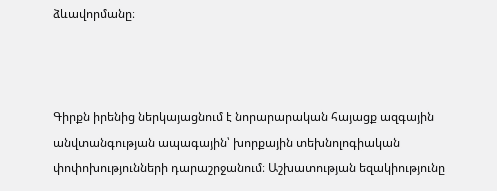ձևավորմանը։



Գիրքն իրենից ներկայացնում է նորարարական հայացք ազգային անվտանգության ապագային՝ խորքային տեխնոլոգիական փոփոխությունների դարաշրջանում։ Աշխատության եզակիությունը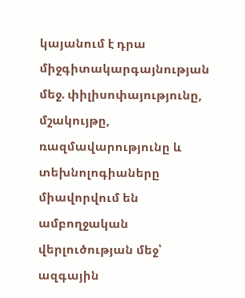կայանում է դրա միջգիտակարգայնության մեջ. փիլիսոփայությունը, մշակույթը, ռազմավարությունը և տեխնոլոգիաները միավորվում են ամբողջական վերլուծության մեջ՝ ազգային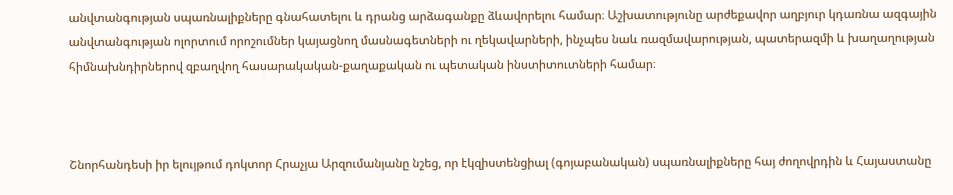անվտանգության սպառնալիքները գնահատելու և դրանց արձագանքը ձևավորելու համար։ Աշխատությունը արժեքավոր աղբյուր կդառնա ազգային անվտանգության ոլորտում որոշումներ կայացնող մասնագետների ու ղեկավարների, ինչպես նաև ռազմավարության, պատերազմի և խաղաղության հիմնախնդիրներով զբաղվող հասարակական-քաղաքական ու պետական ինստիտուտների համար։



Շնորհանդեսի իր ելույթում դոկտոր Հրաչյա Արզումանյանը նշեց, որ էկզիստենցիալ (գոյաբանական) սպառնալիքները հայ ժողովրդին և Հայաստանը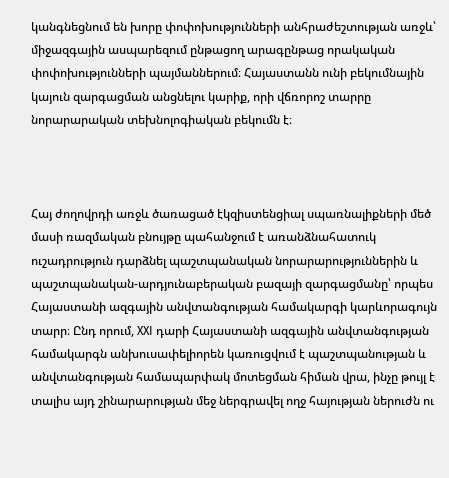կանգնեցնում են խորը փոփոխությունների անհրաժեշտության առջև՝ միջազգային ասպարեզում ընթացող արագընթաց որակական փոփոխությունների պայմաններում։ Հայաստանն ունի բեկումնային կայուն զարգացման անցնելու կարիք, որի վճռորոշ տարրը նորարարական տեխնոլոգիական բեկումն է։



Հայ ժողովրդի առջև ծառացած էկզիստենցիալ սպառնալիքների մեծ մասի ռազմական բնույթը պահանջում է առանձնահատուկ ուշադրություն դարձնել պաշտպանական նորարարություններին և պաշտպանական-արդյունաբերական բազայի զարգացմանը՝ որպես Հայաստանի ազգային անվտանգության համակարգի կարևորագույն տարր։ Ընդ որում, XXI դարի Հայաստանի ազգային անվտանգության համակարգն անխուսափելիորեն կառուցվում է պաշտպանության և անվտանգության համապարփակ մոտեցման հիման վրա, ինչը թույլ է տալիս այդ շինարարության մեջ ներգրավել ողջ հայության ներուժն ու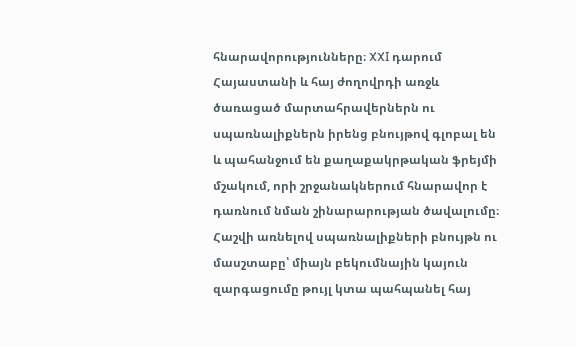հնարավորությունները։ XXI դարում Հայաստանի և հայ ժողովրդի առջև ծառացած մարտահրավերներն ու սպառնալիքներն իրենց բնույթով գլոբալ են և պահանջում են քաղաքակրթական ֆրեյմի մշակում, որի շրջանակներում հնարավոր է դառնում նման շինարարության ծավալումը։ Հաշվի առնելով սպառնալիքների բնույթն ու մասշտաբը՝ միայն բեկումնային կայուն զարգացումը թույլ կտա պահպանել հայ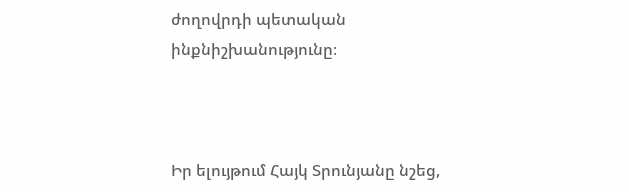ժողովրդի պետական ինքնիշխանությունը։



Իր ելույթում Հայկ Տրունյանը նշեց,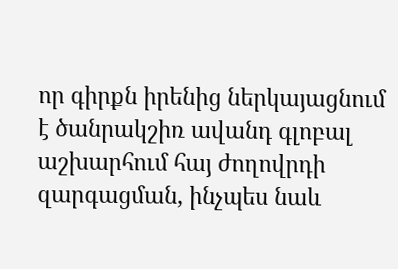որ գիրքն իրենից ներկայացնում է ծանրակշիռ ավանդ գլոբալ աշխարհում հայ ժողովրդի զարգացման, ինչպես նաև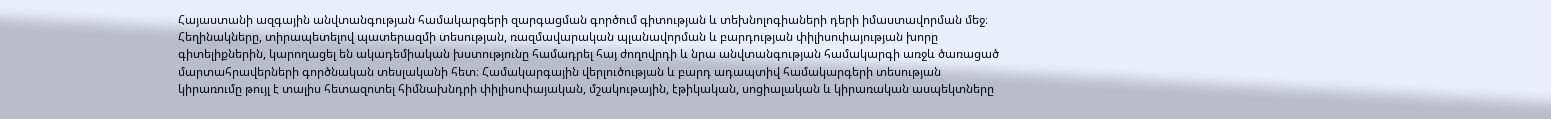Հայաստանի ազգային անվտանգության համակարգերի զարգացման գործում գիտության և տեխնոլոգիաների դերի իմաստավորման մեջ։ Հեղինակները, տիրապետելով պատերազմի տեսության, ռազմավարական պլանավորման և բարդության փիլիսոփայության խորը գիտելիքներին, կարողացել են ակադեմիական խստությունը համադրել հայ ժողովրդի և նրա անվտանգության համակարգի առջև ծառացած մարտահրավերների գործնական տեսլականի հետ։ Համակարգային վերլուծության և բարդ ադապտիվ համակարգերի տեսության կիրառումը թույլ է տալիս հետազոտել հիմնախնդրի փիլիսոփայական, մշակութային, էթիկական, սոցիալական և կիրառական ասպեկտները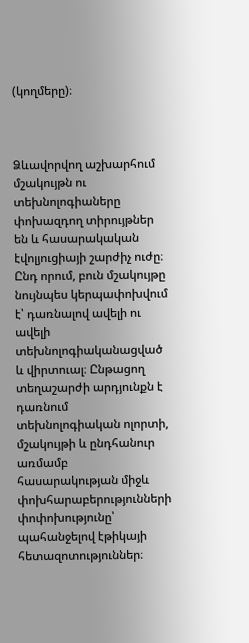(կողմերը)։



Ձևավորվող աշխարհում մշակույթն ու տեխնոլոգիաները փոխազդող տիրույթներ են և հասարակական էվոլյուցիայի շարժիչ ուժը։ Ընդ որում, բուն մշակույթը նույնպես կերպափոխվում է՝ դառնալով ավելի ու ավելի տեխնոլոգիականացված և վիրտուալ։ Ընթացող տեղաշարժի արդյունքն է դառնում տեխնոլոգիական ոլորտի, մշակույթի և ընդհանուր առմամբ հասարակության միջև փոխհարաբերությունների փոփոխությունը՝ պահանջելով էթիկայի հետազոտություններ։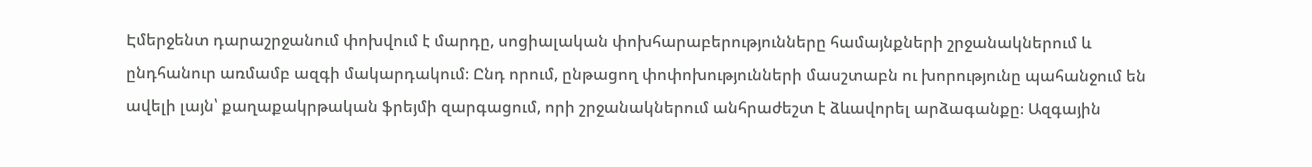Էմերջենտ դարաշրջանում փոխվում է մարդը, սոցիալական փոխհարաբերությունները համայնքների շրջանակներում և ընդհանուր առմամբ ազգի մակարդակում։ Ընդ որում, ընթացող փոփոխությունների մասշտաբն ու խորությունը պահանջում են ավելի լայն՝ քաղաքակրթական ֆրեյմի զարգացում, որի շրջանակներում անհրաժեշտ է ձևավորել արձագանքը։ Ազգային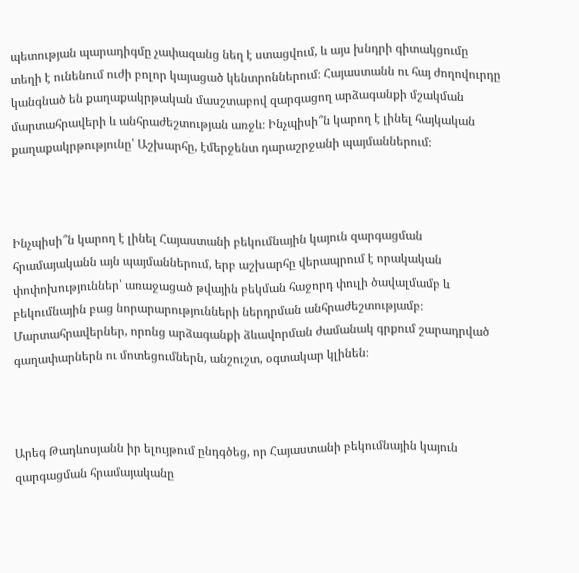պետության պարադիգմը չափազանց նեղ է ստացվում, և այս խնդրի գիտակցումը տեղի է ունենում ուժի բոլոր կայացած կենտրոններում։ Հայաստանն ու հայ ժողովուրդը կանգնած են քաղաքակրթական մասշտաբով զարգացող արձագանքի մշակման մարտահրավերի և անհրաժեշտության առջև։ Ինչպիսի՞ն կարող է լինել հայկական քաղաքակրթությունը՝ Աշխարհը, էմերջենտ դարաշրջանի պայմաններում։



Ինչպիսի՞ն կարող է լինել Հայաստանի բեկումնային կայուն զարգացման հրամայականն այն պայմաններում, երբ աշխարհը վերապրում է որակական փոփոխություններ՝ առաջացած թվային բեկման հաջորդ փուլի ծավալմամբ և բեկումնային բաց նորարարությունների ներդրման անհրաժեշտությամբ։ Մարտահրավերներ, որոնց արձագանքի ձևավորման ժամանակ գրքում շարադրված գաղափարներն ու մոտեցումներն, անշուշտ, օգտակար կլինեն։



Արեգ Թադևոսյանն իր ելույթում ընդգծեց, որ Հայաստանի բեկումնային կայուն զարգացման հրամայականը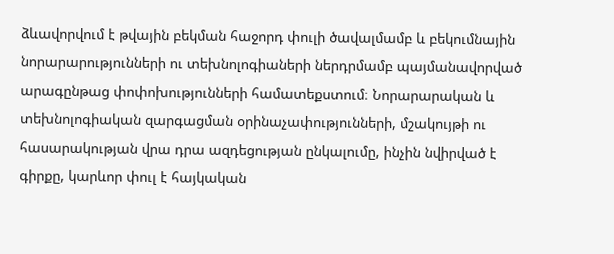ձևավորվում է թվային բեկման հաջորդ փուլի ծավալմամբ և բեկումնային նորարարությունների ու տեխնոլոգիաների ներդրմամբ պայմանավորված արագընթաց փոփոխությունների համատեքստում։ Նորարարական և տեխնոլոգիական զարգացման օրինաչափությունների, մշակույթի ու հասարակության վրա դրա ազդեցության ընկալումը, ինչին նվիրված է գիրքը, կարևոր փուլ է հայկական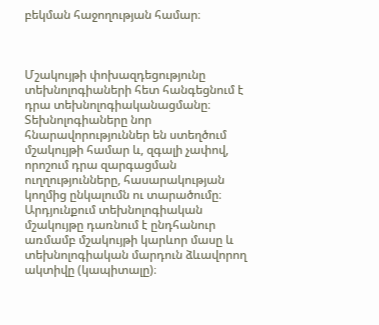բեկման հաջողության համար։



Մշակույթի փոխազդեցությունը տեխնոլոգիաների հետ հանգեցնում է դրա տեխնոլոգիականացմանը։ Տեխնոլոգիաները նոր հնարավորություններ են ստեղծում մշակույթի համար և, զգալի չափով, որոշում դրա զարգացման ուղղությունները, հասարակության կողմից ընկալումն ու տարածումը։ Արդյունքում տեխնոլոգիական մշակույթը դառնում է ընդհանուր առմամբ մշակույթի կարևոր մասը և տեխնոլոգիական մարդուն ձևավորող ակտիվը (կապիտալը)։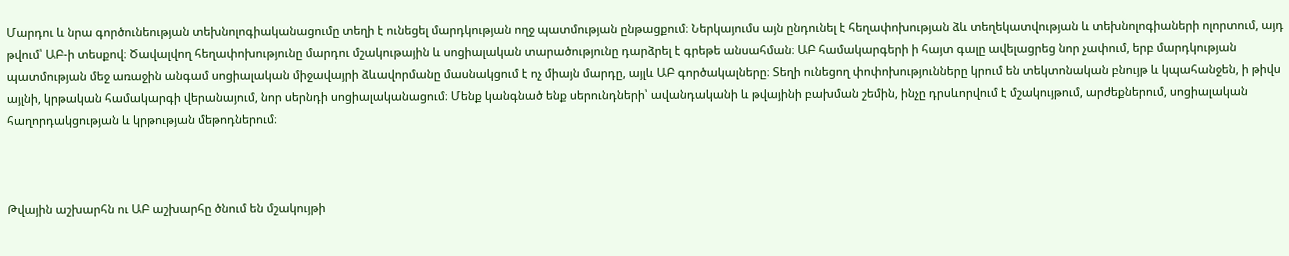Մարդու և նրա գործունեության տեխնոլոգիականացումը տեղի է ունեցել մարդկության ողջ պատմության ընթացքում։ Ներկայումս այն ընդունել է հեղափոխության ձև տեղեկատվության և տեխնոլոգիաների ոլորտում, այդ թվում՝ ԱԲ-ի տեսքով։ Ծավալվող հեղափոխությունը մարդու մշակութային և սոցիալական տարածությունը դարձրել է գրեթե անսահման։ ԱԲ համակարգերի ի հայտ գալը ավելացրեց նոր չափում, երբ մարդկության պատմության մեջ առաջին անգամ սոցիալական միջավայրի ձևավորմանը մասնակցում է ոչ միայն մարդը, այլև ԱԲ գործակալները։ Տեղի ունեցող փոփոխությունները կրում են տեկտոնական բնույթ և կպահանջեն, ի թիվս այլնի, կրթական համակարգի վերանայում, նոր սերնդի սոցիալականացում։ Մենք կանգնած ենք սերունդների՝ ավանդականի և թվայինի բախման շեմին, ինչը դրսևորվում է մշակույթում, արժեքներում, սոցիալական հաղորդակցության և կրթության մեթոդներում։



Թվային աշխարհն ու ԱԲ աշխարհը ծնում են մշակույթի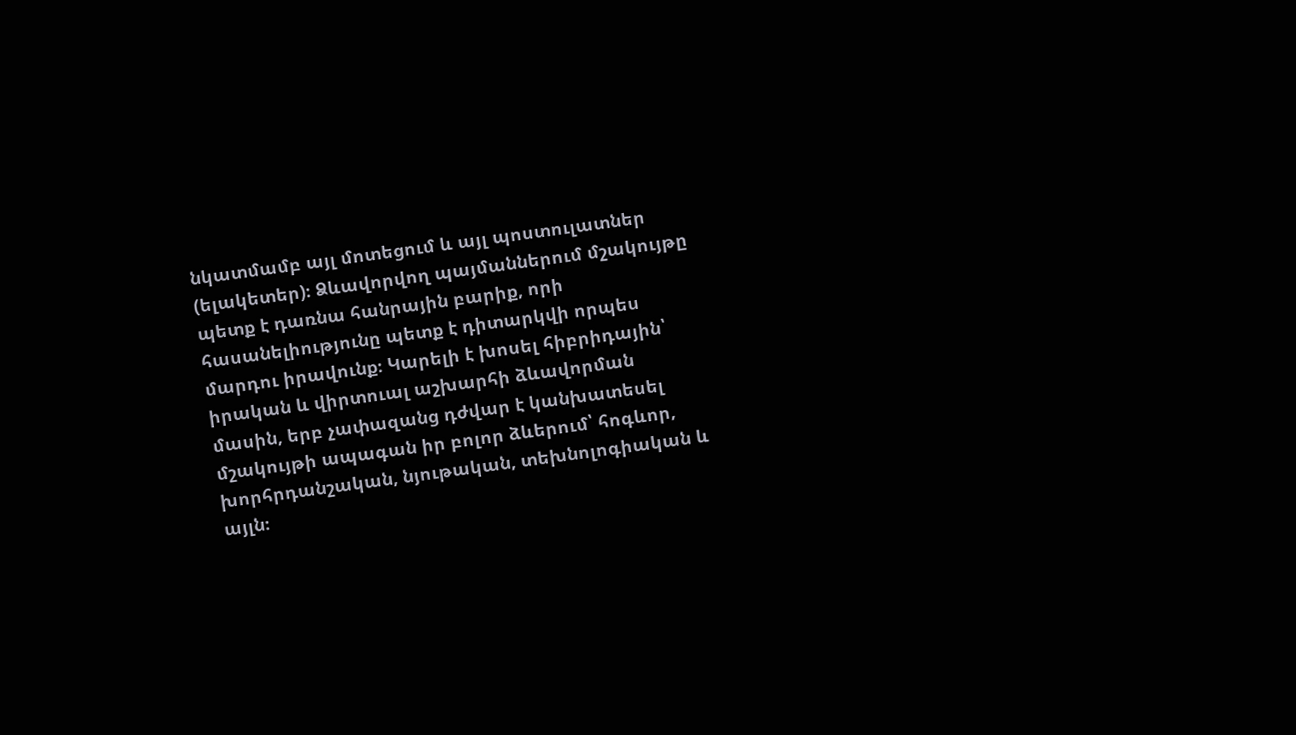նկատմամբ այլ մոտեցում և այլ պոստուլատներ (ելակետեր)։ Ձևավորվող պայմաններում մշակույթը պետք է դառնա հանրային բարիք, որի հասանելիությունը պետք է դիտարկվի որպես մարդու իրավունք։ Կարելի է խոսել հիբրիդային՝ իրական և վիրտուալ աշխարհի ձևավորման մասին, երբ չափազանց դժվար է կանխատեսել մշակույթի ապագան իր բոլոր ձևերում՝ հոգևոր, խորհրդանշական, նյութական, տեխնոլոգիական և այլն։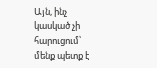Այն, ինչ կասկած չի հարուցում՝ մենք պետք է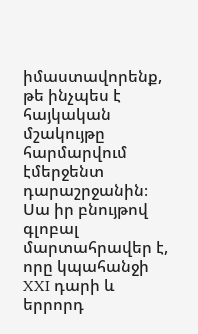իմաստավորենք, թե ինչպես է հայկական մշակույթը հարմարվում էմերջենտ դարաշրջանին։ Սա իր բնույթով գլոբալ մարտահրավեր է, որը կպահանջի XXI դարի և երրորդ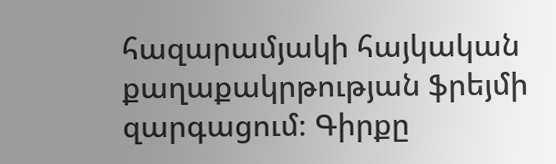հազարամյակի հայկական քաղաքակրթության ֆրեյմի զարգացում։ Գիրքը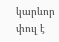կարևոր փուլ է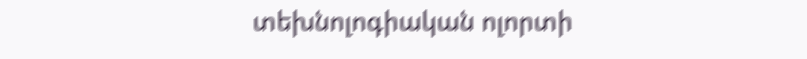տեխնոլոգիական ոլորտի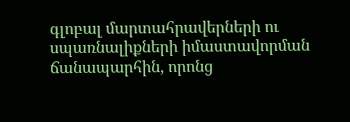գլոբալ մարտահրավերների ու սպառնալիքների իմաստավորման ճանապարհին, որոնց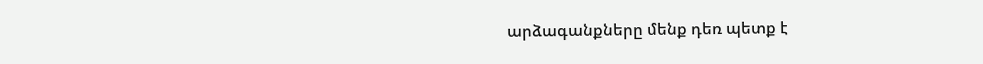արձագանքները մենք դեռ պետք է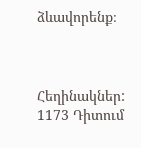ձևավորենք։



Հեղինակներ:
1173 Դիտում